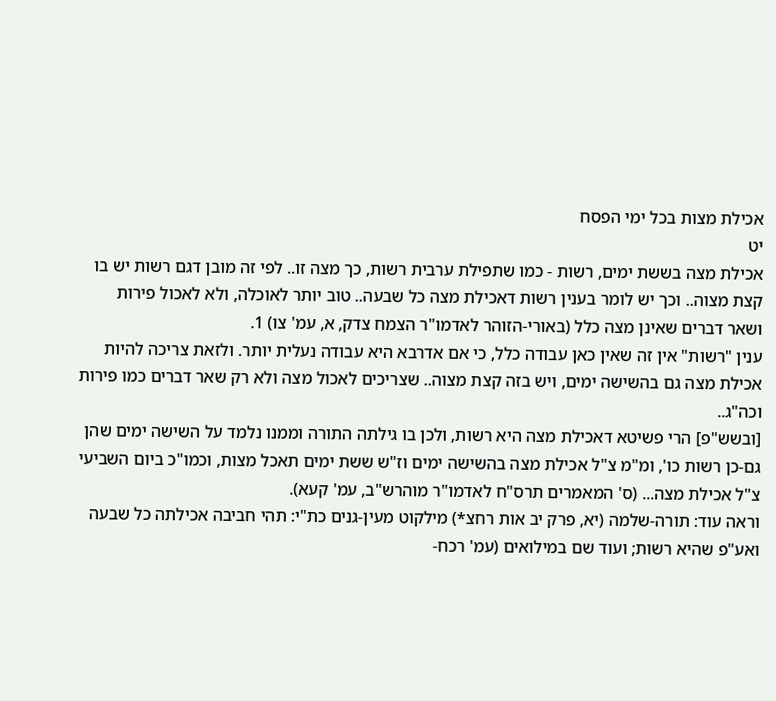אכילת מצות בכל ימי הפסח
יט
אכילת מצה בששת ימים, רשות - כמו שתפילת ערבית רשות, כך מצה זו.. לפי זה מובן דגם רשות יש בו קצת מצוה.. וכך יש לומר בענין רשות דאכילת מצה כל שבעה.. טוב יותר לאוכלה, ולא לאכול פירות ושאר דברים שאינן מצה כלל (באורי-הזוהר לאדמו"ר הצמח צדק, א, עמ' צו) 1.
ענין "רשות" אין זה שאין כאן עבודה כלל, כי אם אדרבא היא עבודה נעלית יותר. ולזאת צריכה להיות אכילת מצה גם בהשישה ימים, ויש בזה קצת מצוה.. שצריכים לאכול מצה ולא רק שאר דברים כמו פירות וכה"ג..
[ובשש"פ] הרי פשיטא דאכילת מצה היא רשות, ולכן בו גילתה התורה וממנו נלמד על השישה ימים שהן גם-כן רשות כו', ומ"מ צ"ל אכילת מצה בהשישה ימים וז"ש ששת ימים תאכל מצות, וכמו"כ ביום השביעי צ"ל אכילת מצה... (ס' המאמרים תרס"ח לאדמו"ר מוהרש"ב, עמ' קעא).
וראה עוד: תורה-שלמה (יא, פרק יב אות רחצ*) מילקוט מעין-גנים כת"י: תהי חביבה אכילתה כל שבעה ואע"פ שהיא רשות; ועוד שם במילואים (עמ' רכח-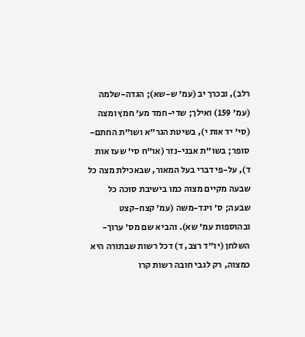רלב), ובכרך יב (עמ' ש-שא); הגדה-שלמה (עמ' 159) ואילך; שדי-חמד מע' חמץ ומצה (סי' יד אות י), בשיטת הגר"א ושו"ת החתם-סופר; בשו"ת אבני-נזר (או"ח סי' שעז אות ד), על-פי דברי בעל המאור, שבאכילת מצה כל שבעה מקיים מצוה כמו בישיבת סוכה כל שבעה; ס' ויגד-משה (עמ' קצח-קצט ובהוספות עמ' שא). והביא שם מס' ערוך-השלחן (יו"ד רצב, ד) דכל רשות שבתורה היא כמצוה, רק לגבי חובה רשות קרו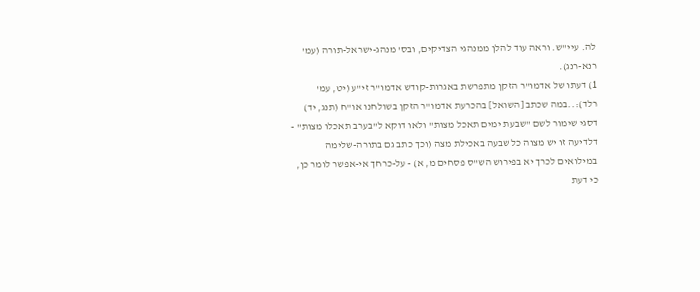לה. עיי"ש. וראה עוד להלן ממנהגי הצדיקים, ובס' מנהג-ישראל-תורה (עמ' רנא-רנג).
1) דעתו של אדמו"ר הזקן מתפרשת באגרות-קודש אדמו"ר זי"ע (יט, עמ' רלד):..במה שכתב [השואל] בהכרעת אדמו"ר הזקן בשולחנו או"ח (תנג, יד) דסגי שימור לשם "שבעת ימים תאכל מצות" ולאו דוקא ל"בערב תאכלו מצות" - דלדיעה זו יש מצוה כל שבעה באכילת מצה (וכך כתב גם בתורה-שלימה במילואים לכרך יא בפירוש הש"ס פסחים מ, א) - על-כרחך אי-אפשר לומר כן, כי דעת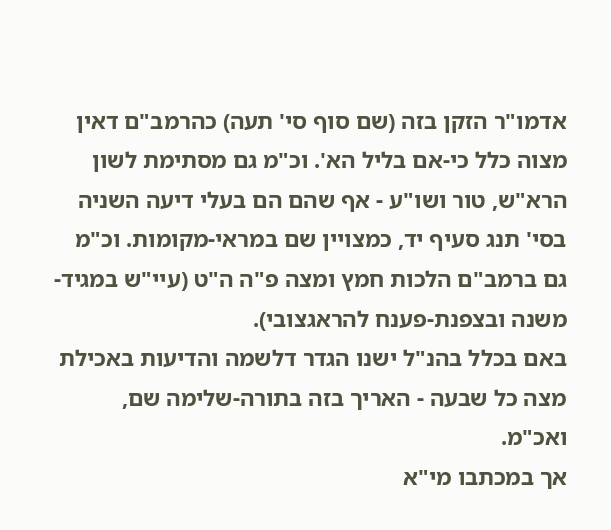אדמו"ר הזקן בזה (שם סוף סי' תעה) כהרמב"ם דאין מצוה כלל כי-אם בליל הא'. וכ"מ גם מסתימת לשון הרא"ש, טור ושו"ע - אף שהם הם בעלי דיעה השניה בסי' תנג סעיף יד, כמצויין שם במראי-מקומות. וכ"מ גם ברמב"ם הלכות חמץ ומצה פ"ה ה"ט (עיי"ש במגיד-משנה ובצפנת-פענח להראגצובי).
באם בכלל בהנ"ל ישנו הגדר דלשמה והדיעות באכילת מצה כל שבעה - האריך בזה בתורה-שלימה שם, ואכ"מ.
אך במכתבו מי"א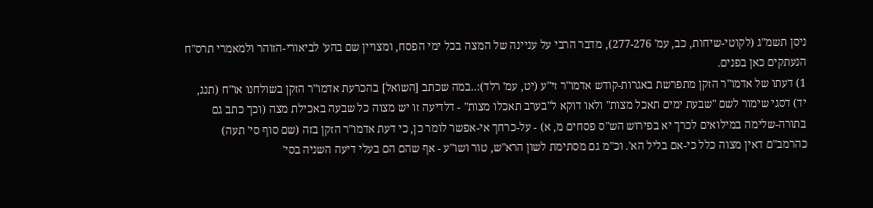ניסן תשמ"ג (לקוטי-שיחות, כב, עמ' 277-276), מדבר הרבי על עניינה של המצה בכל ימי הפסח, ומצויין שם בהע' לביאורי-הזוהר ולמאמרי תרס"ח הנעתקים כאן בפנים.
1) דעתו של אדמו"ר הזקן מתפרשת באגרות-קודש אדמו"ר זי"ע (יט, עמ' רלד):..במה שכתב [השואל] בהכרעת אדמו"ר הזקן בשולחנו או"ח (תנג, יד) דסגי שימור לשם "שבעת ימים תאכל מצות" ולאו דוקא ל"בערב תאכלו מצות" - דלדיעה זו יש מצוה כל שבעה באכילת מצה (וכך כתב גם בתורה-שלימה במילואים לכרך יא בפירוש הש"ס פסחים מ, א) - על-כרחך אי-אפשר לומר כן, כי דעת אדמו"ר הזקן בזה (שם סוף סי' תעה) כהרמב"ם דאין מצוה כלל כי-אם בליל הא'. וכ"מ גם מסתימת לשון הרא"ש, טור ושו"ע - אף שהם הם בעלי דיעה השניה בסי'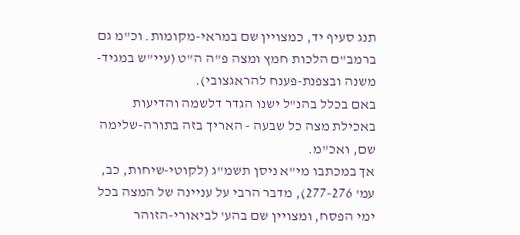תנג סעיף יד, כמצויין שם במראי-מקומות. וכ"מ גם ברמב"ם הלכות חמץ ומצה פ"ה ה"ט (עיי"ש במגיד-משנה ובצפנת-פענח להראגצובי).
באם בכלל בהנ"ל ישנו הגדר דלשמה והדיעות באכילת מצה כל שבעה - האריך בזה בתורה-שלימה שם, ואכ"מ.
אך במכתבו מי"א ניסן תשמ"ג (לקוטי-שיחות, כב, עמ' 277-276), מדבר הרבי על עניינה של המצה בכל ימי הפסח, ומצויין שם בהע' לביאורי-הזוהר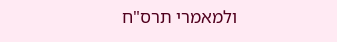ולמאמרי תרס"ח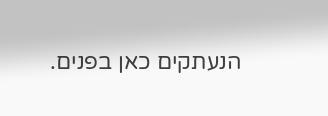הנעתקים כאן בפנים.